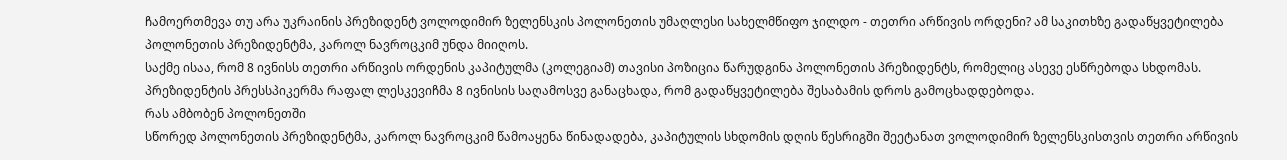ჩამოერთმევა თუ არა უკრაინის პრეზიდენტ ვოლოდიმირ ზელენსკის პოლონეთის უმაღლესი სახელმწიფო ჯილდო - თეთრი არწივის ორდენი? ამ საკითხზე გადაწყვეტილება პოლონეთის პრეზიდენტმა, კაროლ ნავროცკიმ უნდა მიიღოს.
საქმე ისაა, რომ 8 ივნისს თეთრი არწივის ორდენის კაპიტულმა (კოლეგიამ) თავისი პოზიცია წარუდგინა პოლონეთის პრეზიდენტს, რომელიც ასევე ესწრებოდა სხდომას. პრეზიდენტის პრესსპიკერმა რაფალ ლესკევიჩმა 8 ივნისის საღამოსვე განაცხადა, რომ გადაწყვეტილება შესაბამის დროს გამოცხადდებოდა.
რას ამბობენ პოლონეთში
სწორედ პოლონეთის პრეზიდენტმა, კაროლ ნავროცკიმ წამოაყენა წინადადება, კაპიტულის სხდომის დღის წესრიგში შეეტანათ ვოლოდიმირ ზელენსკისთვის თეთრი არწივის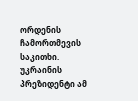ორდენის ჩამორთმევის საკითხი. უკრაინის პრეზიდენტი ამ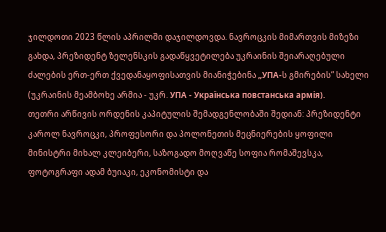ჯილდოთი 2023 წლის აპრილში დაჯილდოვდა. ნავროცკის მიმართვის მიზეზი გახდა, პრეზიდენტ ზელენსკის გადაწყვეტილება უკრაინის შეიარაღებული ძალების ერთ-ერთ ქვედანაყოფისათვის მიანიჭებინა „УПА-ს გმირების“ სახელი (უკრაინის მეამბოხე არმია - უკრ. УПА - Українська повстанська армія).
თეთრი არწივის ორდენის კაპიტულის შემადგენლობაში შედიან: პრეზიდენტი კაროლ ნავროცკი, პროფესორი და პოლონეთის მეცნიერების ყოფილი მინისტრი მიხალ კლეიბერი, საზოგადო მოღვაწე სოფია რომაშევსკა, ფოტოგრაფი ადამ ბუიაკი, ეკონომისტი და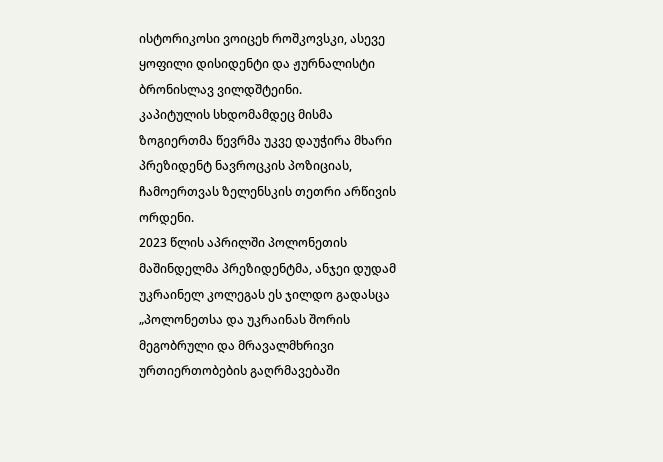ისტორიკოსი ვოიცეხ როშკოვსკი, ასევე ყოფილი დისიდენტი და ჟურნალისტი ბრონისლავ ვილდშტეინი.
კაპიტულის სხდომამდეც მისმა ზოგიერთმა წევრმა უკვე დაუჭირა მხარი პრეზიდენტ ნავროცკის პოზიციას, ჩამოერთვას ზელენსკის თეთრი არწივის ორდენი.
2023 წლის აპრილში პოლონეთის მაშინდელმა პრეზიდენტმა, ანჯეი დუდამ უკრაინელ კოლეგას ეს ჯილდო გადასცა „პოლონეთსა და უკრაინას შორის მეგობრული და მრავალმხრივი ურთიერთობების გაღრმავებაში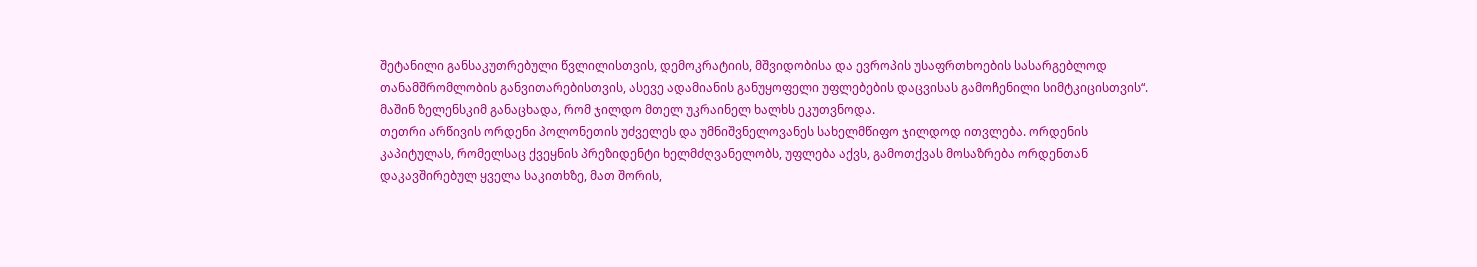შეტანილი განსაკუთრებული წვლილისთვის, დემოკრატიის, მშვიდობისა და ევროპის უსაფრთხოების სასარგებლოდ თანამშრომლობის განვითარებისთვის, ასევე ადამიანის განუყოფელი უფლებების დაცვისას გამოჩენილი სიმტკიცისთვის“. მაშინ ზელენსკიმ განაცხადა, რომ ჯილდო მთელ უკრაინელ ხალხს ეკუთვნოდა.
თეთრი არწივის ორდენი პოლონეთის უძველეს და უმნიშვნელოვანეს სახელმწიფო ჯილდოდ ითვლება. ორდენის კაპიტულას, რომელსაც ქვეყნის პრეზიდენტი ხელმძღვანელობს, უფლება აქვს, გამოთქვას მოსაზრება ორდენთან დაკავშირებულ ყველა საკითხზე, მათ შორის,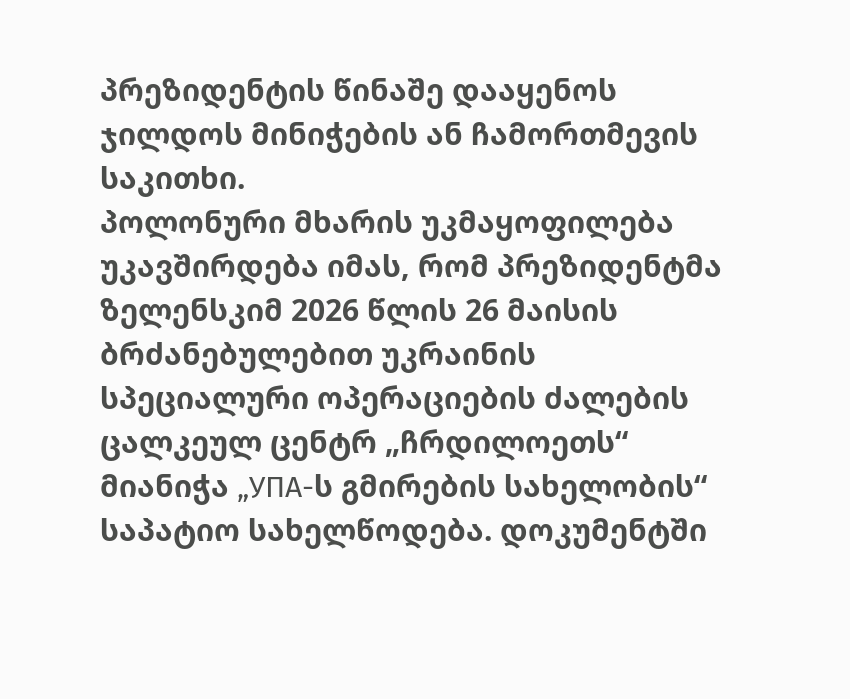პრეზიდენტის წინაშე დააყენოს ჯილდოს მინიჭების ან ჩამორთმევის საკითხი.
პოლონური მხარის უკმაყოფილება უკავშირდება იმას, რომ პრეზიდენტმა ზელენსკიმ 2026 წლის 26 მაისის ბრძანებულებით უკრაინის სპეციალური ოპერაციების ძალების ცალკეულ ცენტრ „ჩრდილოეთს“ მიანიჭა „УПА-ს გმირების სახელობის“ საპატიო სახელწოდება. დოკუმენტში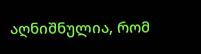აღნიშნულია, რომ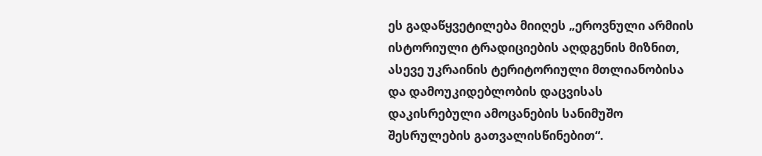ეს გადაწყვეტილება მიიღეს „ეროვნული არმიის ისტორიული ტრადიციების აღდგენის მიზნით, ასევე უკრაინის ტერიტორიული მთლიანობისა და დამოუკიდებლობის დაცვისას დაკისრებული ამოცანების სანიმუშო შესრულების გათვალისწინებით“.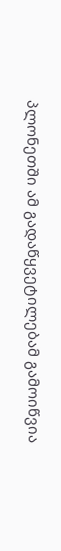პლონეთში ამ გადაწყვეტილებამ გამოიწვია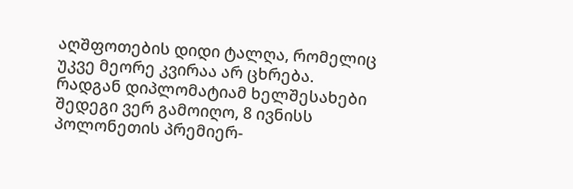აღშფოთების დიდი ტალღა, რომელიც უკვე მეორე კვირაა არ ცხრება.
რადგან დიპლომატიამ ხელშესახები შედეგი ვერ გამოიღო, 8 ივნისს პოლონეთის პრემიერ-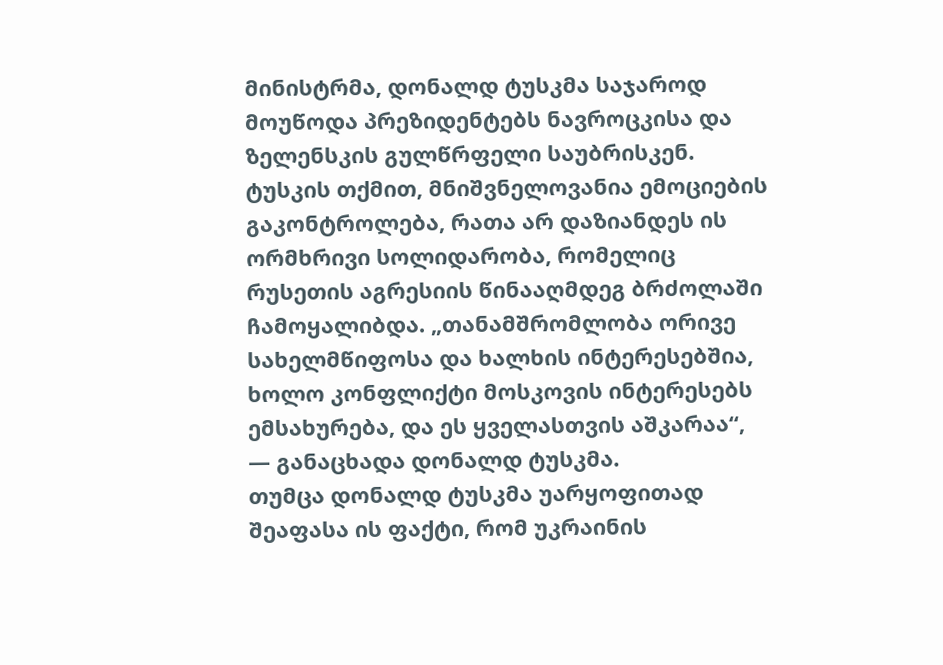მინისტრმა, დონალდ ტუსკმა საჯაროდ მოუწოდა პრეზიდენტებს ნავროცკისა და ზელენსკის გულწრფელი საუბრისკენ. ტუსკის თქმით, მნიშვნელოვანია ემოციების გაკონტროლება, რათა არ დაზიანდეს ის ორმხრივი სოლიდარობა, რომელიც რუსეთის აგრესიის წინააღმდეგ ბრძოლაში ჩამოყალიბდა. „თანამშრომლობა ორივე სახელმწიფოსა და ხალხის ინტერესებშია, ხოლო კონფლიქტი მოსკოვის ინტერესებს ემსახურება, და ეს ყველასთვის აშკარაა“, — განაცხადა დონალდ ტუსკმა.
თუმცა დონალდ ტუსკმა უარყოფითად შეაფასა ის ფაქტი, რომ უკრაინის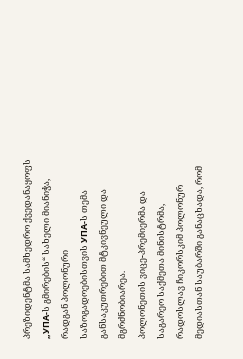პრეზიდენტმა სამხედრო ქვედანაყოფს „УПА-ს გმირების“ სახელი მიანიჭა, რადგან პოლონური საზოგადოებისთვის УПА-ს თემა განსაკუთრებით მტკივნეული და მგრძნობიარეა.
პოლონეთის ვიცე-პრემიერმა და საგარეო საქმეთა მინისტრმა, რადოსლავ ჩიკორსკიმ პოლონურ მედიასთან საუბარში განაცხადა, რომ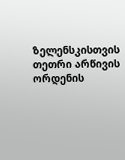ზელენსკისთვის თეთრი არწივის ორდენის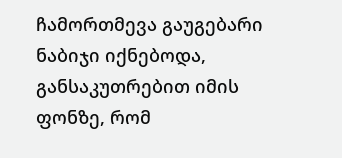ჩამორთმევა გაუგებარი ნაბიჯი იქნებოდა, განსაკუთრებით იმის ფონზე, რომ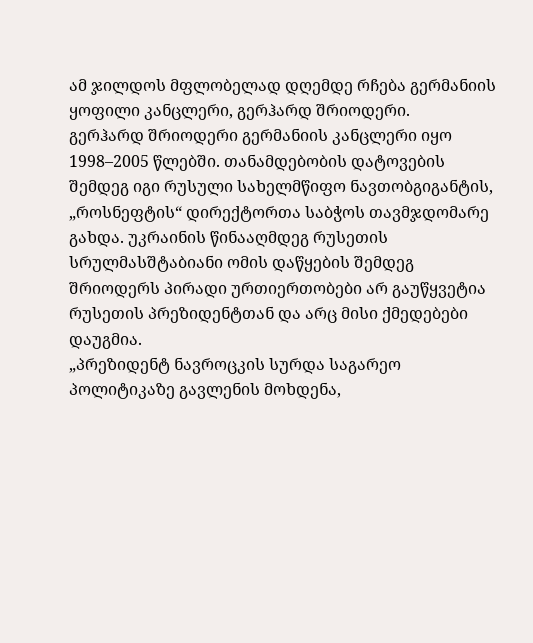ამ ჯილდოს მფლობელად დღემდე რჩება გერმანიის ყოფილი კანცლერი, გერჰარდ შრიოდერი.
გერჰარდ შრიოდერი გერმანიის კანცლერი იყო 1998–2005 წლებში. თანამდებობის დატოვების შემდეგ იგი რუსული სახელმწიფო ნავთობგიგანტის, „როსნეფტის“ დირექტორთა საბჭოს თავმჯდომარე გახდა. უკრაინის წინააღმდეგ რუსეთის სრულმასშტაბიანი ომის დაწყების შემდეგ შრიოდერს პირადი ურთიერთობები არ გაუწყვეტია რუსეთის პრეზიდენტთან და არც მისი ქმედებები დაუგმია.
„პრეზიდენტ ნავროცკის სურდა საგარეო პოლიტიკაზე გავლენის მოხდენა,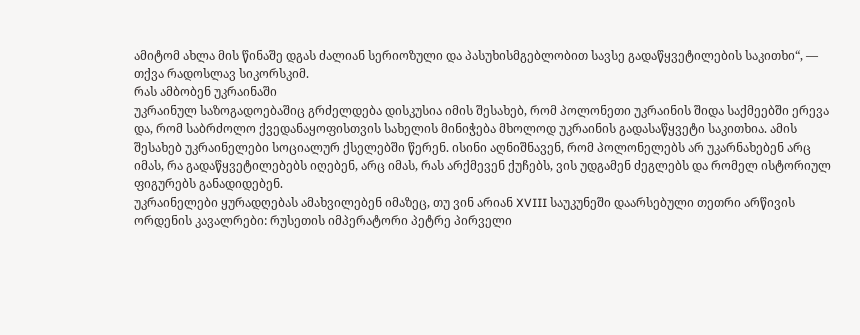ამიტომ ახლა მის წინაშე დგას ძალიან სერიოზული და პასუხისმგებლობით სავსე გადაწყვეტილების საკითხი“, — თქვა რადოსლავ სიკორსკიმ.
რას ამბობენ უკრაინაში
უკრაინულ საზოგადოებაშიც გრძელდება დისკუსია იმის შესახებ, რომ პოლონეთი უკრაინის შიდა საქმეებში ერევა და, რომ საბრძოლო ქვედანაყოფისთვის სახელის მინიჭება მხოლოდ უკრაინის გადასაწყვეტი საკითხია. ამის შესახებ უკრაინელები სოციალურ ქსელებში წერენ. ისინი აღნიშნავენ, რომ პოლონელებს არ უკარნახებენ არც იმას, რა გადაწყვეტილებებს იღებენ, არც იმას, რას არქმევენ ქუჩებს, ვის უდგამენ ძეგლებს და რომელ ისტორიულ ფიგურებს განადიდებენ.
უკრაინელები ყურადღებას ამახვილებენ იმაზეც, თუ ვინ არიან XVIII საუკუნეში დაარსებული თეთრი არწივის ორდენის კავალრები: რუსეთის იმპერატორი პეტრე პირველი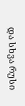და სხვა რუსი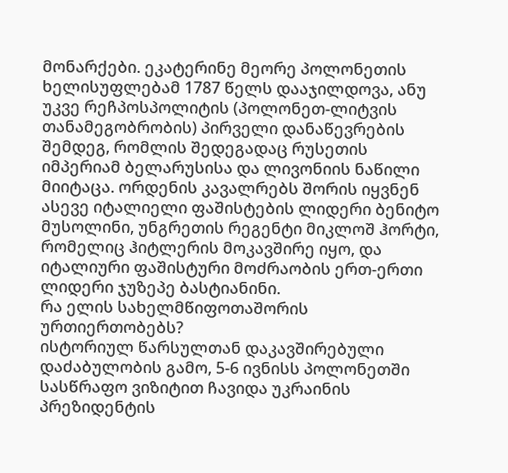მონარქები. ეკატერინე მეორე პოლონეთის ხელისუფლებამ 1787 წელს დააჯილდოვა, ანუ უკვე რეჩპოსპოლიტის (პოლონეთ-ლიტვის თანამეგობრობის) პირველი დანაწევრების შემდეგ, რომლის შედეგადაც რუსეთის იმპერიამ ბელარუსისა და ლივონიის ნაწილი მიიტაცა. ორდენის კავალრებს შორის იყვნენ ასევე იტალიელი ფაშისტების ლიდერი ბენიტო მუსოლინი, უნგრეთის რეგენტი მიკლოშ ჰორტი, რომელიც ჰიტლერის მოკავშირე იყო, და იტალიური ფაშისტური მოძრაობის ერთ-ერთი ლიდერი ჯუზეპე ბასტიანინი.
რა ელის სახელმწიფოთაშორის ურთიერთობებს?
ისტორიულ წარსულთან დაკავშირებული დაძაბულობის გამო, 5-6 ივნისს პოლონეთში სასწრაფო ვიზიტით ჩავიდა უკრაინის პრეზიდენტის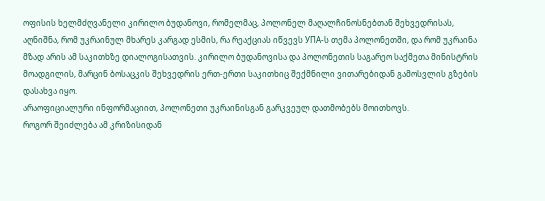ოფისის ხელმძღვანელი კირილო ბუდანოვი, რომელმაც, პოლონელ მაღალჩინოსნებთან შეხვედრისას, აღნიშნა, რომ უკრაინულ მხარეს კარგად ესმის, რა რეაქციას იწვევს УПА-ს თემა პოლონეთში, და რომ უკრაინა მზად არის ამ საკითხზე დიალოგისათვის. კირილო ბუდანოვისა და პოლონეთის საგარეო საქმეთა მინისტრის მოადგილის, მარცინ ბოსაცკის შეხვედრის ერთ-ერთი საკითხიც შექმნილი ვითარებიდან გამოსვლის გზების დასახვა იყო.
არაოფიციალური ინფორმაციით, პოლონეთი უკრაინისგან გარკვეულ დათმობებს მოითხოვს.
როგორ შეიძლება ამ კრიზისიდან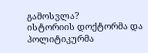გამოსვლა?
ისტორიის დოქტორმა და პოლიტიკურმა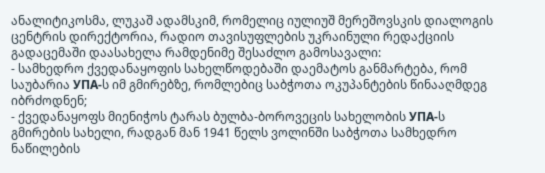ანალიტიკოსმა, ლუკაშ ადამსკიმ, რომელიც იულიუშ მერეშოვსკის დიალოგის ცენტრის დირექტორია, რადიო თავისუფლების უკრაინული რედაქციის გადაცემაში დაასახელა რამდენიმე შესაძლო გამოსავალი:
- სამხედრო ქვედანაყოფის სახელწოდებაში დაემატოს განმარტება, რომ საუბარია УПА-ს იმ გმირებზე, რომლებიც საბჭოთა ოკუპანტების წინააღმდეგ იბრძოდნენ;
- ქვედანაყოფს მიენიჭოს ტარას ბულბა-ბოროვეცის სახელობის УПА-ს გმირების სახელი, რადგან მან 1941 წელს ვოლინში საბჭოთა სამხედრო ნაწილების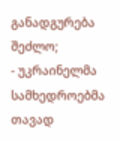განადგურება შეძლო;
- უკრაინელმა სამხედროებმა თავად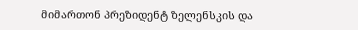მიმართონ პრეზიდენტ ზელენსკის და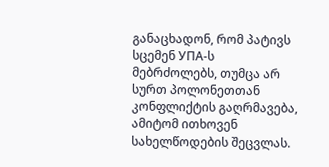განაცხადონ, რომ პატივს სცემენ УПА-ს მებრძოლებს, თუმცა არ სურთ პოლონეთთან კონფლიქტის გაღრმავება, ამიტომ ითხოვენ სახელწოდების შეცვლას.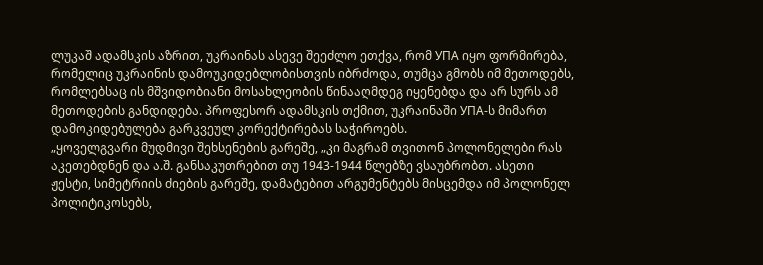ლუკაშ ადამსკის აზრით, უკრაინას ასევე შეეძლო ეთქვა, რომ УПА იყო ფორმირება, რომელიც უკრაინის დამოუკიდებლობისთვის იბრძოდა, თუმცა გმობს იმ მეთოდებს, რომლებსაც ის მშვიდობიანი მოსახლეობის წინააღმდეგ იყენებდა და არ სურს ამ მეთოდების განდიდება. პროფესორ ადამსკის თქმით, უკრაინაში УПА-ს მიმართ დამოკიდებულება გარკვეულ კორექტირებას საჭიროებს.
„ყოველგვარი მუდმივი შეხსენების გარეშე, „კი მაგრამ თვითონ პოლონელები რას აკეთებდნენ და ა.შ. განსაკუთრებით თუ 1943-1944 წლებზე ვსაუბრობთ. ასეთი ჟესტი, სიმეტრიის ძიების გარეშე, დამატებით არგუმენტებს მისცემდა იმ პოლონელ პოლიტიკოსებს,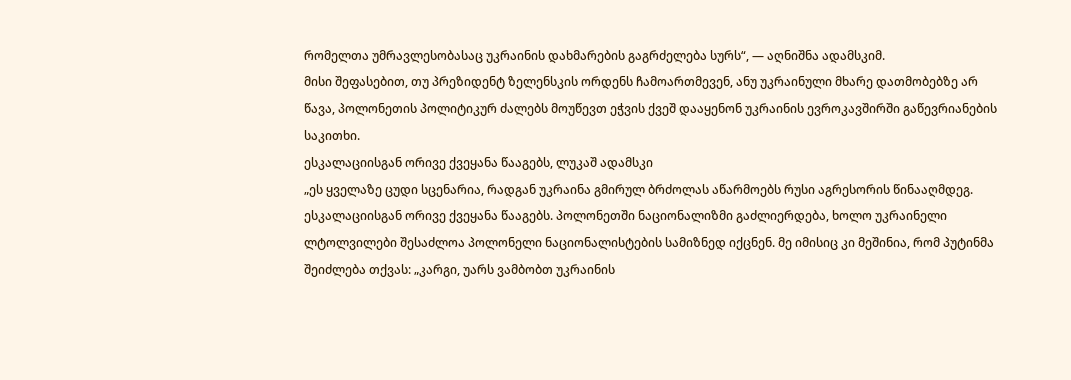რომელთა უმრავლესობასაც უკრაინის დახმარების გაგრძელება სურს“, — აღნიშნა ადამსკიმ.
მისი შეფასებით, თუ პრეზიდენტ ზელენსკის ორდენს ჩამოართმევენ, ანუ უკრაინული მხარე დათმობებზე არ წავა, პოლონეთის პოლიტიკურ ძალებს მოუწევთ ეჭვის ქვეშ დააყენონ უკრაინის ევროკავშირში გაწევრიანების საკითხი.
ესკალაციისგან ორივე ქვეყანა წააგებს, ლუკაშ ადამსკი
„ეს ყველაზე ცუდი სცენარია, რადგან უკრაინა გმირულ ბრძოლას აწარმოებს რუსი აგრესორის წინააღმდეგ. ესკალაციისგან ორივე ქვეყანა წააგებს. პოლონეთში ნაციონალიზმი გაძლიერდება, ხოლო უკრაინელი ლტოლვილები შესაძლოა პოლონელი ნაციონალისტების სამიზნედ იქცნენ. მე იმისიც კი მეშინია, რომ პუტინმა შეიძლება თქვას: „კარგი, უარს ვამბობთ უკრაინის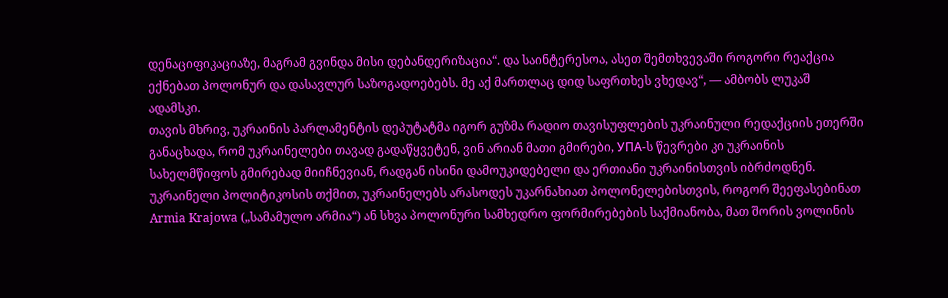დენაციფიკაციაზე, მაგრამ გვინდა მისი დებანდერიზაცია“. და საინტერესოა, ასეთ შემთხვევაში როგორი რეაქცია ექნებათ პოლონურ და დასავლურ საზოგადოებებს. მე აქ მართლაც დიდ საფრთხეს ვხედავ“, — ამბობს ლუკაშ ადამსკი.
თავის მხრივ, უკრაინის პარლამენტის დეპუტატმა იგორ გუზმა რადიო თავისუფლების უკრაინული რედაქციის ეთერში განაცხადა, რომ უკრაინელები თავად გადაწყვეტენ, ვინ არიან მათი გმირები, УПА-ს წევრები კი უკრაინის სახელმწიფოს გმირებად მიიჩნევიან, რადგან ისინი დამოუკიდებელი და ერთიანი უკრაინისთვის იბრძოდნენ. უკრაინელი პოლიტიკოსის თქმით, უკრაინელებს არასოდეს უკარნახიათ პოლონელებისთვის, როგორ შეეფასებინათ Armia Krajowa („სამამულო არმია“) ან სხვა პოლონური სამხედრო ფორმირებების საქმიანობა, მათ შორის ვოლინის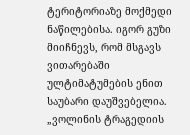ტერიტორიაზე მოქმედი ნაწილებისა. იგორ გუზი მიიჩნევს, რომ მსგავს ვითარებაში ულტიმატუმების ენით საუბარი დაუშვებელია.
„ვოლინის ტრაგედიის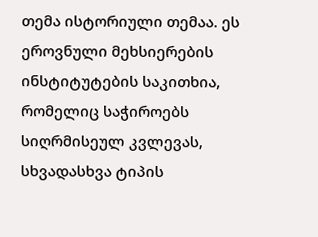თემა ისტორიული თემაა. ეს ეროვნული მეხსიერების ინსტიტუტების საკითხია, რომელიც საჭიროებს სიღრმისეულ კვლევას, სხვადასხვა ტიპის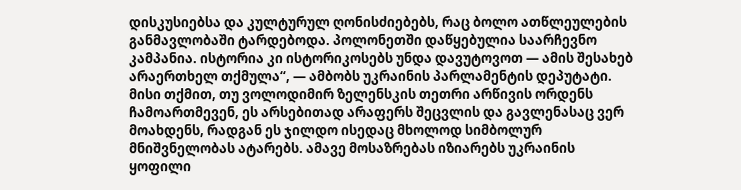დისკუსიებსა და კულტურულ ღონისძიებებს, რაც ბოლო ათწლეულების განმავლობაში ტარდებოდა. პოლონეთში დაწყებულია საარჩევნო კამპანია. ისტორია კი ისტორიკოსებს უნდა დავუტოვოთ — ამის შესახებ არაერთხელ თქმულა“, — ამბობს უკრაინის პარლამენტის დეპუტატი.
მისი თქმით, თუ ვოლოდიმირ ზელენსკის თეთრი არწივის ორდენს ჩამოართმევენ, ეს არსებითად არაფერს შეცვლის და გავლენასაც ვერ მოახდენს, რადგან ეს ჯილდო ისედაც მხოლოდ სიმბოლურ მნიშვნელობას ატარებს. ამავე მოსაზრებას იზიარებს უკრაინის ყოფილი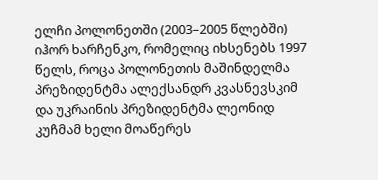ელჩი პოლონეთში (2003–2005 წლებში) იჰორ ხარჩენკო, რომელიც იხსენებს 1997 წელს, როცა პოლონეთის მაშინდელმა პრეზიდენტმა ალექსანდრ კვასნევსკიმ და უკრაინის პრეზიდენტმა ლეონიდ კუჩმამ ხელი მოაწერეს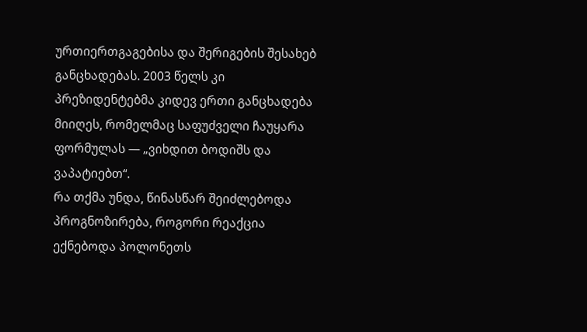ურთიერთგაგებისა და შერიგების შესახებ განცხადებას. 2003 წელს კი პრეზიდენტებმა კიდევ ერთი განცხადება მიიღეს, რომელმაც საფუძველი ჩაუყარა ფორმულას — „ვიხდით ბოდიშს და ვაპატიებთ“.
რა თქმა უნდა, წინასწარ შეიძლებოდა პროგნოზირება, როგორი რეაქცია ექნებოდა პოლონეთს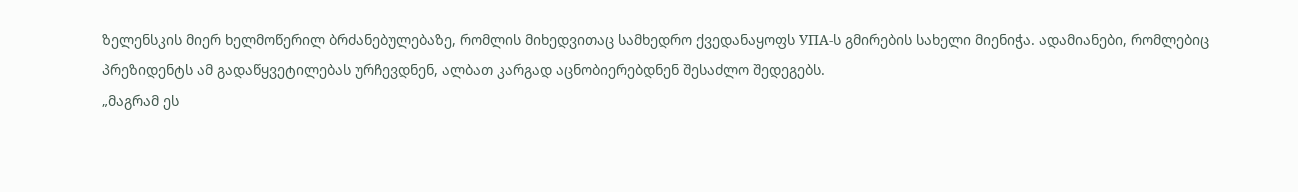ზელენსკის მიერ ხელმოწერილ ბრძანებულებაზე, რომლის მიხედვითაც სამხედრო ქვედანაყოფს УПА-ს გმირების სახელი მიენიჭა. ადამიანები, რომლებიც პრეზიდენტს ამ გადაწყვეტილებას ურჩევდნენ, ალბათ კარგად აცნობიერებდნენ შესაძლო შედეგებს.
„მაგრამ ეს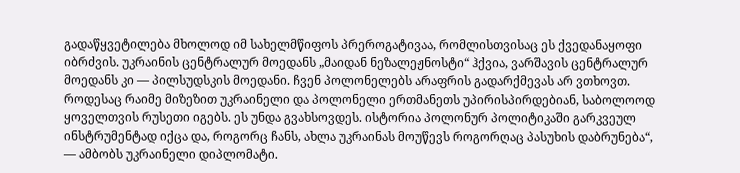გადაწყვეტილება მხოლოდ იმ სახელმწიფოს პრეროგატივაა, რომლისთვისაც ეს ქვედანაყოფი იბრძვის. უკრაინის ცენტრალურ მოედანს „მაიდან ნეზალეჟნოსტი“ ჰქვია, ვარშავის ცენტრალურ მოედანს კი — პილსუდსკის მოედანი. ჩვენ პოლონელებს არაფრის გადარქმევას არ ვთხოვთ. როდესაც რაიმე მიზეზით უკრაინელი და პოლონელი ერთმანეთს უპირისპირდებიან, საბოლოოდ ყოველთვის რუსეთი იგებს. ეს უნდა გვახსოვდეს. ისტორია პოლონურ პოლიტიკაში გარკვეულ ინსტრუმენტად იქცა და, როგორც ჩანს, ახლა უკრაინას მოუწევს როგორღაც პასუხის დაბრუნება“, — ამბობს უკრაინელი დიპლომატი.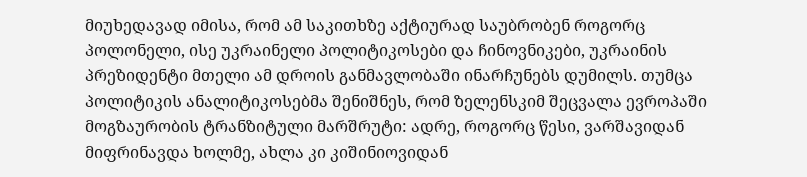მიუხედავად იმისა, რომ ამ საკითხზე აქტიურად საუბრობენ როგორც პოლონელი, ისე უკრაინელი პოლიტიკოსები და ჩინოვნიკები, უკრაინის პრეზიდენტი მთელი ამ დროის განმავლობაში ინარჩუნებს დუმილს. თუმცა პოლიტიკის ანალიტიკოსებმა შენიშნეს, რომ ზელენსკიმ შეცვალა ევროპაში მოგზაურობის ტრანზიტული მარშრუტი: ადრე, როგორც წესი, ვარშავიდან მიფრინავდა ხოლმე, ახლა კი კიშინიოვიდან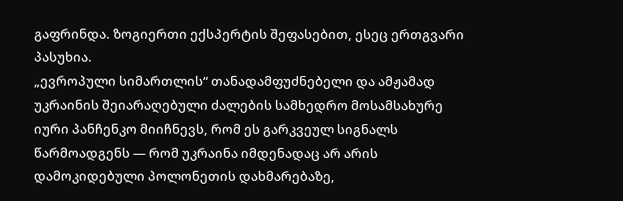გაფრინდა. ზოგიერთი ექსპერტის შეფასებით, ესეც ერთგვარი პასუხია.
„ევროპული სიმართლის“ თანადამფუძნებელი და ამჟამად უკრაინის შეიარაღებული ძალების სამხედრო მოსამსახურე იური პანჩენკო მიიჩნევს, რომ ეს გარკვეულ სიგნალს წარმოადგენს — რომ უკრაინა იმდენადაც არ არის დამოკიდებული პოლონეთის დახმარებაზე,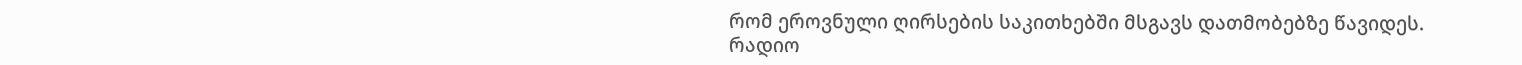რომ ეროვნული ღირსების საკითხებში მსგავს დათმობებზე წავიდეს.
რადიო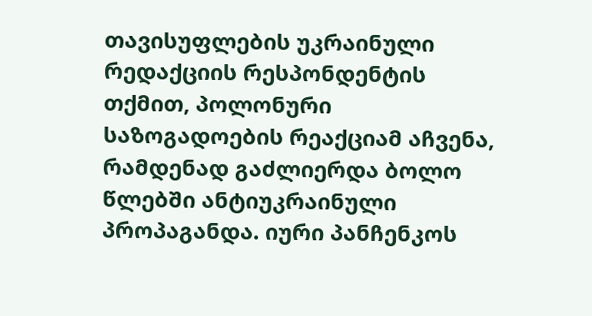თავისუფლების უკრაინული რედაქციის რესპონდენტის თქმით, პოლონური საზოგადოების რეაქციამ აჩვენა, რამდენად გაძლიერდა ბოლო წლებში ანტიუკრაინული პროპაგანდა. იური პანჩენკოს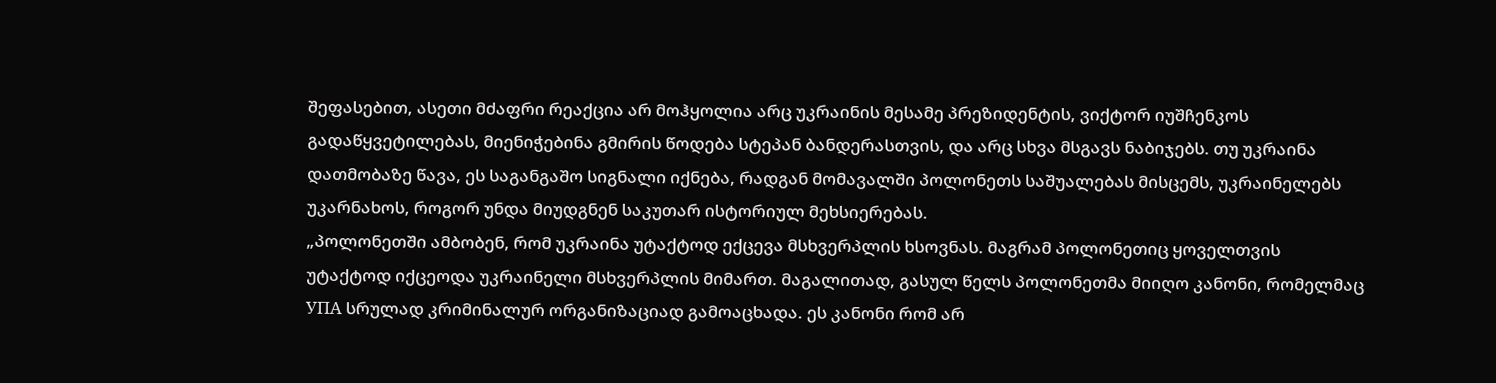შეფასებით, ასეთი მძაფრი რეაქცია არ მოჰყოლია არც უკრაინის მესამე პრეზიდენტის, ვიქტორ იუშჩენკოს გადაწყვეტილებას, მიენიჭებინა გმირის წოდება სტეპან ბანდერასთვის, და არც სხვა მსგავს ნაბიჯებს. თუ უკრაინა დათმობაზე წავა, ეს საგანგაშო სიგნალი იქნება, რადგან მომავალში პოლონეთს საშუალებას მისცემს, უკრაინელებს უკარნახოს, როგორ უნდა მიუდგნენ საკუთარ ისტორიულ მეხსიერებას.
„პოლონეთში ამბობენ, რომ უკრაინა უტაქტოდ ექცევა მსხვერპლის ხსოვნას. მაგრამ პოლონეთიც ყოველთვის უტაქტოდ იქცეოდა უკრაინელი მსხვერპლის მიმართ. მაგალითად, გასულ წელს პოლონეთმა მიიღო კანონი, რომელმაც УПА სრულად კრიმინალურ ორგანიზაციად გამოაცხადა. ეს კანონი რომ არ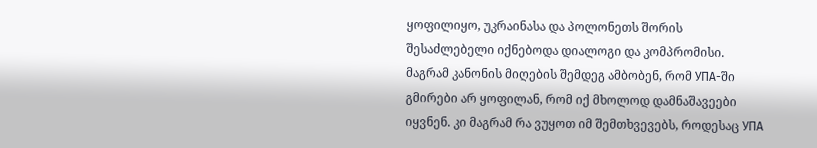ყოფილიყო, უკრაინასა და პოლონეთს შორის შესაძლებელი იქნებოდა დიალოგი და კომპრომისი. მაგრამ კანონის მიღების შემდეგ ამბობენ, რომ УПА-ში გმირები არ ყოფილან, რომ იქ მხოლოდ დამნაშავეები იყვნენ. კი მაგრამ რა ვუყოთ იმ შემთხვევებს, როდესაც УПА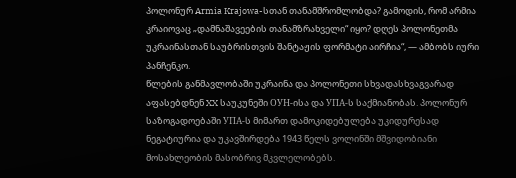პოლონურ Armia Krajowa-სთან თანამშრომლობდა? გამოდის, რომ არმია კრაიოვაც „დამნაშავეების თანამზრახველი“ იყო? დღეს პოლონეთმა უკრაინასთან საუბრისთვის შანტაჟის ფორმატი აირჩია“, — ამბობს იური პანჩენკო.
წლების განმავლობაში უკრაინა და პოლონეთი სხვადასხვაგვარად აფასებდნენ XX საუკუნეში ОУН-ისა და УПА-ს საქმიანობას. პოლონურ საზოგადოებაში УПА-ს მიმართ დამოკიდებულება უკიდურესად ნეგატიურია და უკავშირდება 1943 წელს ვოლინში მშვიდობიანი მოსახლეობის მასობრივ მკვლელობებს.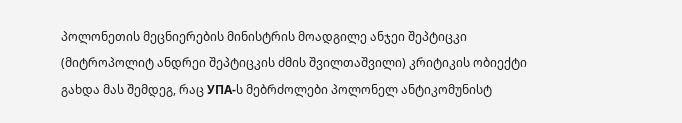პოლონეთის მეცნიერების მინისტრის მოადგილე ანჯეი შეპტიცკი (მიტროპოლიტ ანდრეი შეპტიცკის ძმის შვილთაშვილი) კრიტიკის ობიექტი გახდა მას შემდეგ, რაც УПА-ს მებრძოლები პოლონელ ანტიკომუნისტ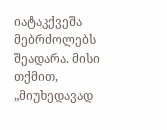იატაკქვეშა მებრძოლებს შეადარა. მისი თქმით, „მიუხედავად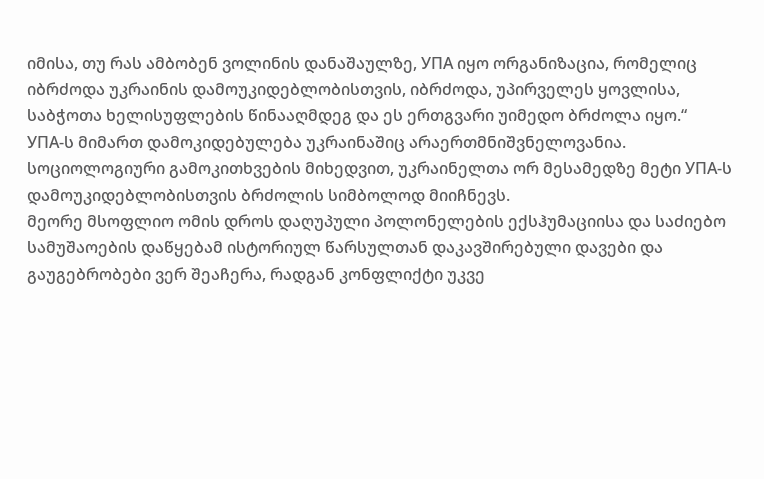იმისა, თუ რას ამბობენ ვოლინის დანაშაულზე, УПА იყო ორგანიზაცია, რომელიც იბრძოდა უკრაინის დამოუკიდებლობისთვის, იბრძოდა, უპირველეს ყოვლისა, საბჭოთა ხელისუფლების წინააღმდეგ და ეს ერთგვარი უიმედო ბრძოლა იყო.“
УПА-ს მიმართ დამოკიდებულება უკრაინაშიც არაერთმნიშვნელოვანია. სოციოლოგიური გამოკითხვების მიხედვით, უკრაინელთა ორ მესამედზე მეტი УПА-ს დამოუკიდებლობისთვის ბრძოლის სიმბოლოდ მიიჩნევს.
მეორე მსოფლიო ომის დროს დაღუპული პოლონელების ექსჰუმაციისა და საძიებო სამუშაოების დაწყებამ ისტორიულ წარსულთან დაკავშირებული დავები და გაუგებრობები ვერ შეაჩერა, რადგან კონფლიქტი უკვე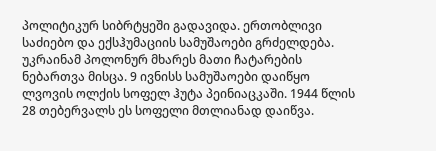პოლიტიკურ სიბრტყეში გადავიდა. ერთობლივი საძიებო და ექსჰუმაციის სამუშაოები გრძელდება. უკრაინამ პოლონურ მხარეს მათი ჩატარების ნებართვა მისცა. 9 ივნისს სამუშაოები დაიწყო ლვოვის ოლქის სოფელ ჰუტა პეინიაცკაში. 1944 წლის 28 თებერვალს ეს სოფელი მთლიანად დაიწვა.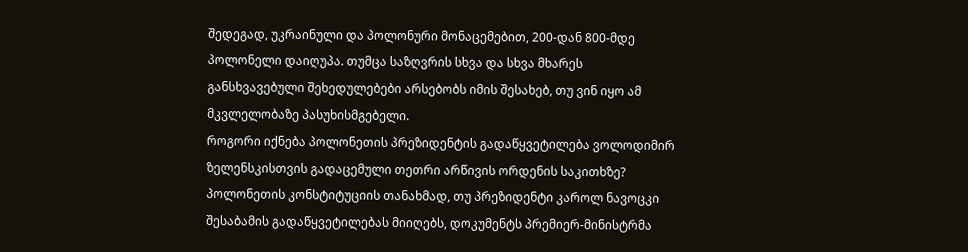შედეგად, უკრაინული და პოლონური მონაცემებით, 200-დან 800-მდე პოლონელი დაიღუპა. თუმცა საზღვრის სხვა და სხვა მხარეს განსხვავებული შეხედულებები არსებობს იმის შესახებ, თუ ვინ იყო ამ მკვლელობაზე პასუხისმგებელი.
როგორი იქნება პოლონეთის პრეზიდენტის გადაწყვეტილება ვოლოდიმირ ზელენსკისთვის გადაცემული თეთრი არწივის ორდენის საკითხზე? პოლონეთის კონსტიტუციის თანახმად, თუ პრეზიდენტი კაროლ ნავოცკი შესაბამის გადაწყვეტილებას მიიღებს, დოკუმენტს პრემიერ-მინისტრმა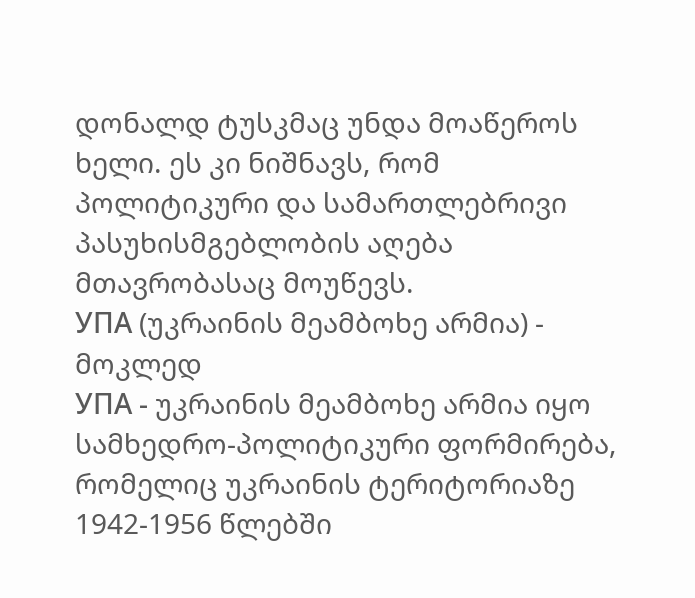დონალდ ტუსკმაც უნდა მოაწეროს ხელი. ეს კი ნიშნავს, რომ პოლიტიკური და სამართლებრივი პასუხისმგებლობის აღება მთავრობასაც მოუწევს.
УПА (უკრაინის მეამბოხე არმია) - მოკლედ
УПА - უკრაინის მეამბოხე არმია იყო სამხედრო-პოლიტიკური ფორმირება, რომელიც უკრაინის ტერიტორიაზე 1942-1956 წლებში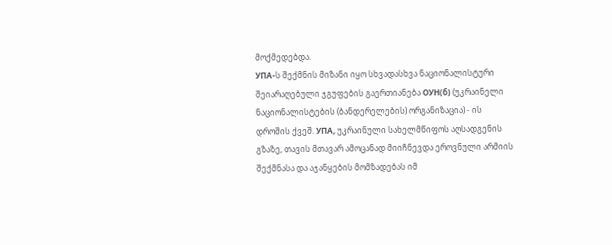მოქმედებდა.
УПА-ს შექმნის მიზანი იყო სხვადასხვა ნაციონალისტური შეიარაღებული ჯგუფების გაერთიანება ОУН(б) (უკრაინელი ნაციონალისტების (ბანდერელების) ორგანიზაცია) - ის დროშის ქვეშ. УПА, უკრაინული სახელმწიფოს აღსადგენის გზაზე, თავის მთავარ ამოცანად მიიჩნევდა ეროვნული არმიის შექმნასა და აჯანყების მომზადებას იმ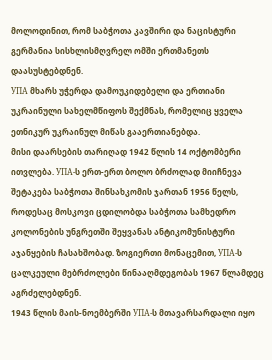მოლოდინით, რომ საბჭოთა კავშირი და ნაცისტური გერმანია სისხლისმღვრელ ომში ერთმანეთს დაასუსტებდნენ.
УПА მხარს უჭერდა დამოუკიდებელი და ერთიანი უკრაინული სახელმწიფოს შექმნას, რომელიც ყველა ეთნიკურ უკრაინულ მიწას გააერთიანებდა.
მისი დაარსების თარიღად 1942 წლის 14 ოქტომბერი ითვლება. УПА-ს ერთ-ერთ ბოლო ბრძოლად მიიჩნევა შეტაკება საბჭოთა შინსახკომის ჯართან 1956 წელს, როდესაც მოსკოვი ცდილობდა საბჭოთა სამხედრო კოლონების უნგრეთში შეყვანას ანტიკომუნისტური აჯანყების ჩასახშობად. ზოგიერთი მონაცემით, УПА-ს ცალკეული მებრძოლები წინააღმდეგობას 1967 წლამდეც აგრძელებდნენ.
1943 წლის მაის-ნოემბერში УПА-ს მთავარსარდალი იყო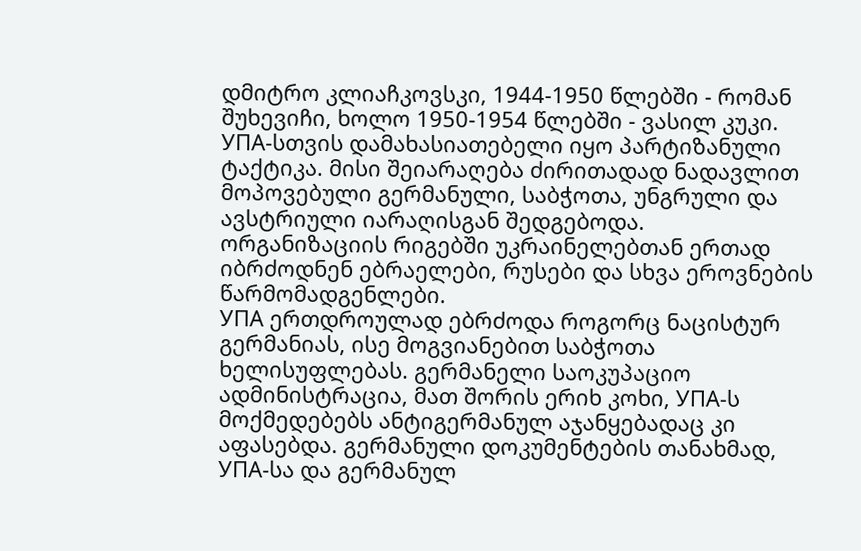დმიტრო კლიაჩკოვსკი, 1944-1950 წლებში - რომან შუხევიჩი, ხოლო 1950-1954 წლებში - ვასილ კუკი.
УПА-სთვის დამახასიათებელი იყო პარტიზანული ტაქტიკა. მისი შეიარაღება ძირითადად ნადავლით მოპოვებული გერმანული, საბჭოთა, უნგრული და ავსტრიული იარაღისგან შედგებოდა. ორგანიზაციის რიგებში უკრაინელებთან ერთად იბრძოდნენ ებრაელები, რუსები და სხვა ეროვნების წარმომადგენლები.
УПА ერთდროულად ებრძოდა როგორც ნაცისტურ გერმანიას, ისე მოგვიანებით საბჭოთა ხელისუფლებას. გერმანელი საოკუპაციო ადმინისტრაცია, მათ შორის ერიხ კოხი, УПА-ს მოქმედებებს ანტიგერმანულ აჯანყებადაც კი აფასებდა. გერმანული დოკუმენტების თანახმად, УПА-სა და გერმანულ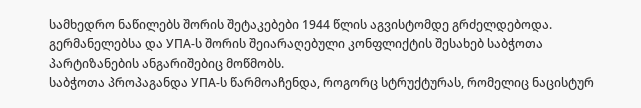სამხედრო ნაწილებს შორის შეტაკებები 1944 წლის აგვისტომდე გრძელდებოდა. გერმანელებსა და УПА-ს შორის შეიარაღებული კონფლიქტის შესახებ საბჭოთა პარტიზანების ანგარიშებიც მოწმობს.
საბჭოთა პროპაგანდა УПА-ს წარმოაჩენდა, როგორც სტრუქტურას, რომელიც ნაცისტურ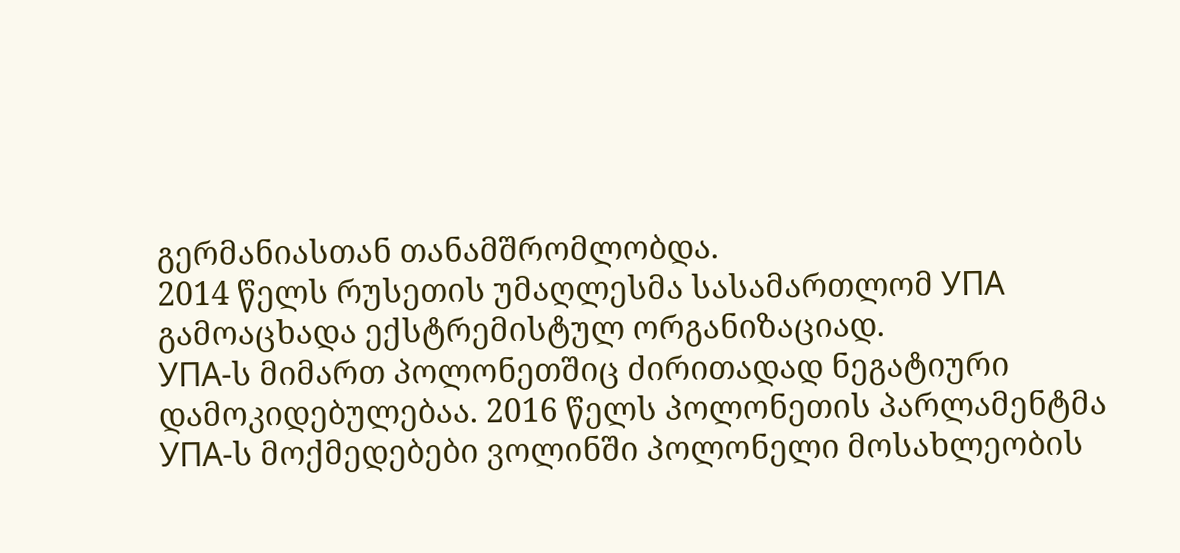გერმანიასთან თანამშრომლობდა.
2014 წელს რუსეთის უმაღლესმა სასამართლომ УПА გამოაცხადა ექსტრემისტულ ორგანიზაციად.
УПА-ს მიმართ პოლონეთშიც ძირითადად ნეგატიური დამოკიდებულებაა. 2016 წელს პოლონეთის პარლამენტმა УПА-ს მოქმედებები ვოლინში პოლონელი მოსახლეობის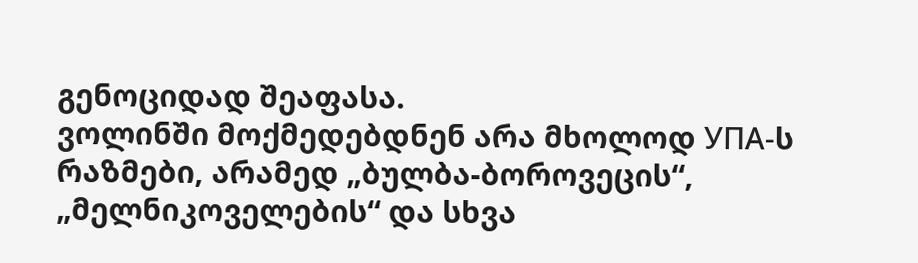გენოციდად შეაფასა.
ვოლინში მოქმედებდნენ არა მხოლოდ УПА-ს რაზმები, არამედ „ბულბა-ბოროვეცის“, „მელნიკოველების“ და სხვა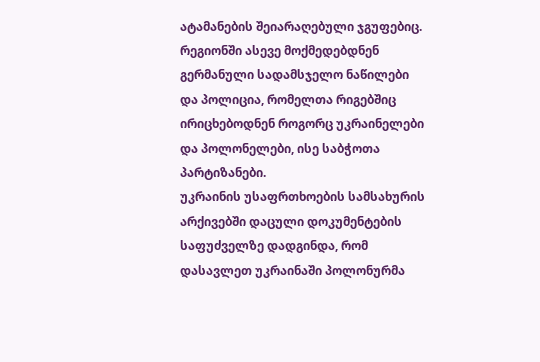ატამანების შეიარაღებული ჯგუფებიც. რეგიონში ასევე მოქმედებდნენ გერმანული სადამსჯელო ნაწილები და პოლიცია, რომელთა რიგებშიც ირიცხებოდნენ როგორც უკრაინელები და პოლონელები, ისე საბჭოთა პარტიზანები.
უკრაინის უსაფრთხოების სამსახურის არქივებში დაცული დოკუმენტების საფუძველზე დადგინდა, რომ დასავლეთ უკრაინაში პოლონურმა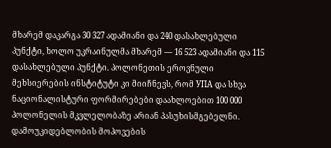მხარემ დაკარგა 30 327 ადამიანი და 240 დასახლებული პუნქტი, ხოლო უკრაინულმა მხარემ — 16 523 ადამიანი და 115 დასახლებული პუნქტი. პოლონეთის ეროვნული მეხსიერების ინსტიტუტი კი მიიჩნევს, რომ УПА და სხვა ნაციონალისტური ფორმირებები დაახლოებით 100 000 პოლონელის მკვლელობაზე არიან პასუხისმგებელნი.
დამოუკიდებლობის მოპოვების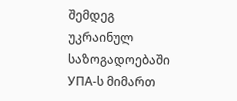შემდეგ უკრაინულ საზოგადოებაში УПА-ს მიმართ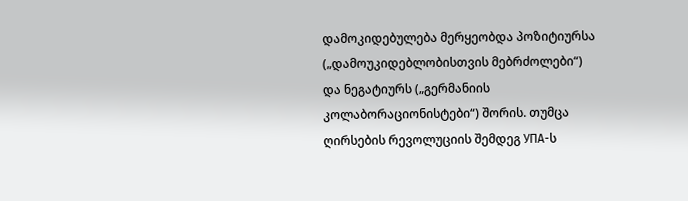დამოკიდებულება მერყეობდა პოზიტიურსა („დამოუკიდებლობისთვის მებრძოლები“) და ნეგატიურს („გერმანიის კოლაბორაციონისტები“) შორის. თუმცა ღირსების რევოლუციის შემდეგ УПА-ს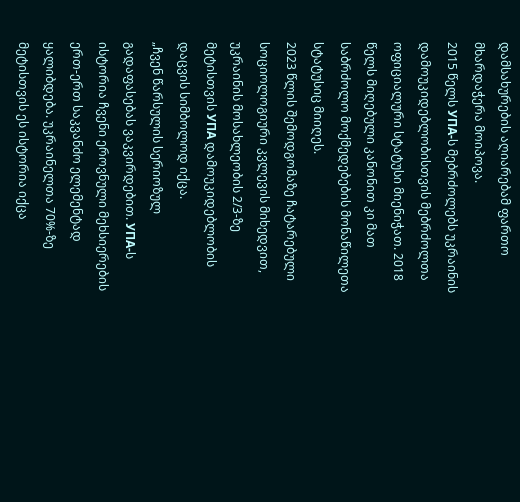დამსახურების აღიარებამ ფართო მხარდაჭერა მოიპოვა.
2015 წელს УПА-ს მებრძოლებს უკრაინის დამოუკიდებლობისთვის მებრძოლთა ოფიციალური სტატუსი მიენიჭათ. 2018 წელს მიღებული კანონით კი მათ საბრძოლო მოქმედებების მონაწილეთა სტატუსიც მიიღეს.
2023 წლის შემოდგომაზე ჩატარებული სოციოლოგიური კვლევის მიხედვით, უკრაინის მოსახლეობის 2/3-ზე მეტისთვის УПА დამოუკიდებლობის დაცვის სიმბოლოდ იქცა.
„ჩვენ წარსულის სერიოზულ გადაფასებას ვაკვირდებით. УПА-ს ისტორია ჩვენი ეროვნული მეხსიერების ერთ-ერთ საკვანძო ელემენტად ყალიბდება. უკრაინელთა 70%-ზე მეტისთვის ეს ისტორია იქცა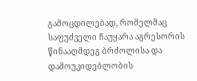გამოცდილებად, რომელმაც საფუძველი ჩაუყარა აგრესორის წინააღმდეგ ბრძოლისა და დამოუკიდებლობის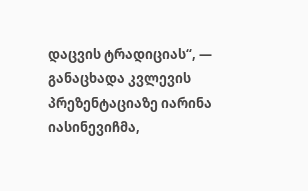დაცვის ტრადიციას“, — განაცხადა კვლევის პრეზენტაციაზე იარინა იასინევიჩმა,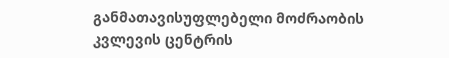განმათავისუფლებელი მოძრაობის კვლევის ცენტრის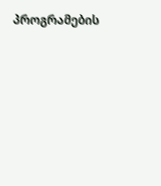პროგრამების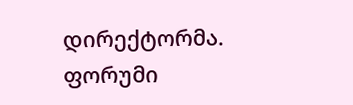დირექტორმა.
ფორუმი